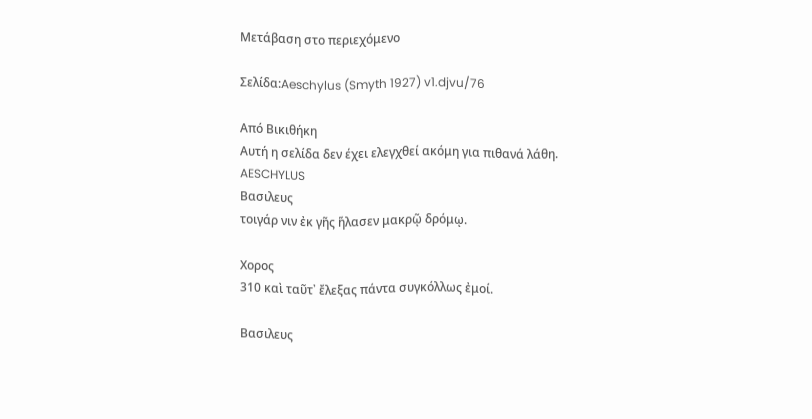Μετάβαση στο περιεχόμενο

Σελίδα:Aeschylus (Smyth 1927) v1.djvu/76

Από Βικιθήκη
Αυτή η σελίδα δεν έχει ελεγχθεί ακόμη για πιθανά λάθη.
AESCHYLUS
Βασιλευς
τοιγάρ νιν ἐκ γῆς ἥλασεν μακρῷ δρόμῳ.

Χορος
310 καὶ ταῦτ᾽ ἔλεξας πάντα συγκόλλως ἐμοί.

Βασιλευς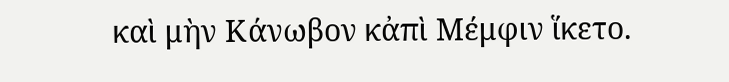καὶ μὴν Κάνωβον κἀπὶ Μέμφιν ἵκετο.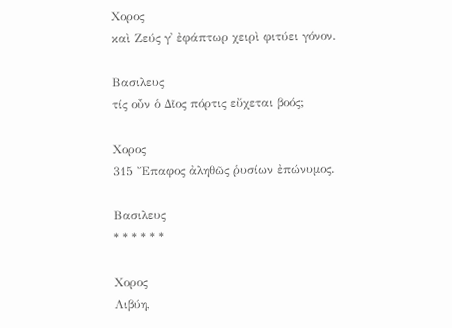Χορος
καὶ Ζεύς γ᾽ ἐφάπτωρ χειρὶ φιτύει γόνον.

Βασιλευς
τίς οὖν ὁ Δῖος πόρτις εὔχεται βοός;

Χορος
315 Ἔπαφος ἀληθῶς ῥυσίων ἐπώνυμος.

Βασιλευς
* * * * * *

Χορος
Λιβύη,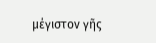μέγιστον γῆς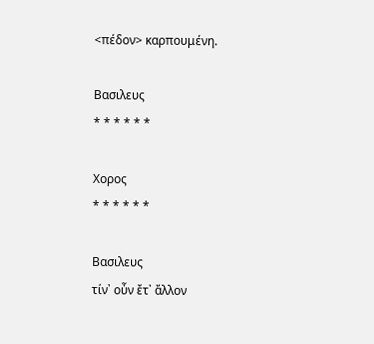<πέδον> καρπουμένη.

Βασιλευς
* * * * * *

Χορος
* * * * * *

Βασιλευς
τίν᾽ οὖν ἔτ᾽ ἄλλον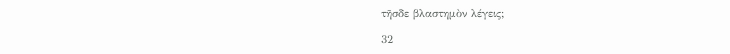τῆσδε βλαστημὸν λέγεις;

32